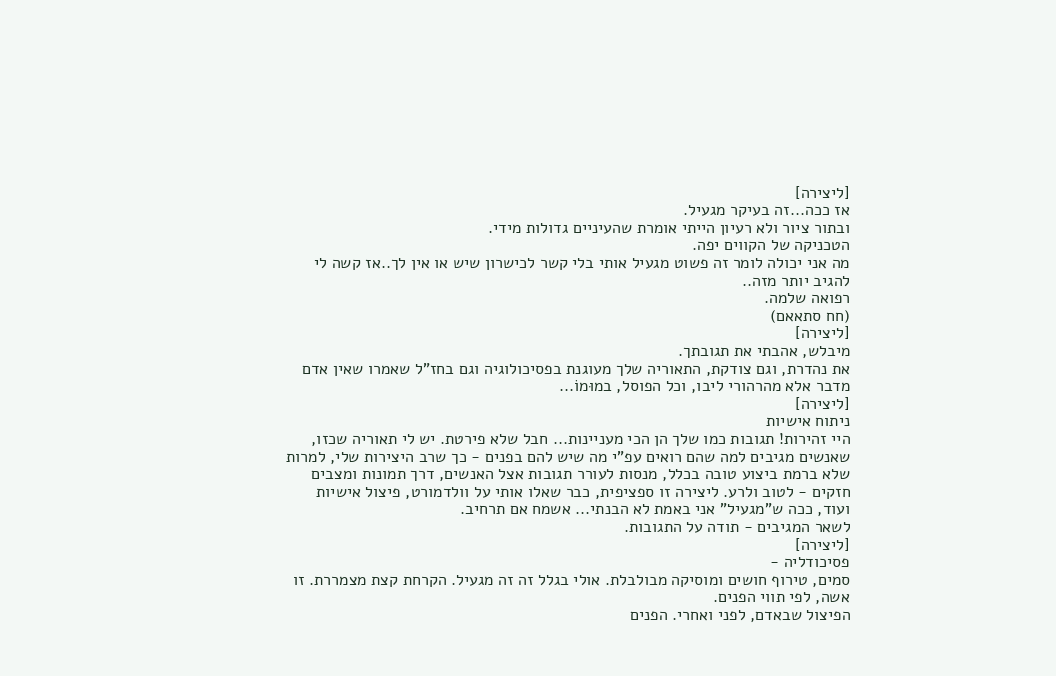[ליצירה]
אז ככה...זה בעיקר מגעיל.
ובתור ציור ולא רעיון הייתי אומרת שהעיניים גדולות מידי.
הטכניקה של הקווים יפה.
מה אני יכולה לומר זה פשוט מגעיל אותי בלי קשר לכישרון שיש או אין לך..אז קשה לי להגיב יותר מזה..
רפואה שלמה.
(חח סתאאם)
[ליצירה]
מיבלש, אהבתי את תגובתך.
את נהדרת, וגם צודקת, התאוריה שלך מעוגנת בפסיכולוגיה וגם בחז"ל שאמרו שאין אדם מדבר אלא מהרהורי ליבו, וכל הפוסל, במוּמוֹ...
[ליצירה]
ניתוח אישיות
היי זהירות! תגובות כמו שלך הן הכי מעניינות... חבל שלא פירטת. יש לי תאוריה שכזו, שאנשים מגיבים למה שהם רואים עפ"י מה שיש להם בפנים - כך שרב היצירות שלי, למרות שלא ברמת ביצוע טובה בכלל, מנסות לעורר תגובות אצל האנשים, דרך תמונות ומצבים חזקים - לטוב ולרע. ליצירה זו ספציפית, כבר שאלו אותי על וולדמורט, פיצול אישיות ועוד, ככה ש"מגעיל" אני באמת לא הבנתי... אשמח אם תרחיב.
לשאר המגיבים - תודה על התגובות.
[ליצירה]
פסיכודליה -
סמים, טירוף חושים ומוסיקה מבולבלת. אולי בגלל זה זה מגעיל. הקרחת קצת מצמררת. זו אשה, לפי תווי הפנים.
הפיצול שבאדם, לפני ואחרי. הפנים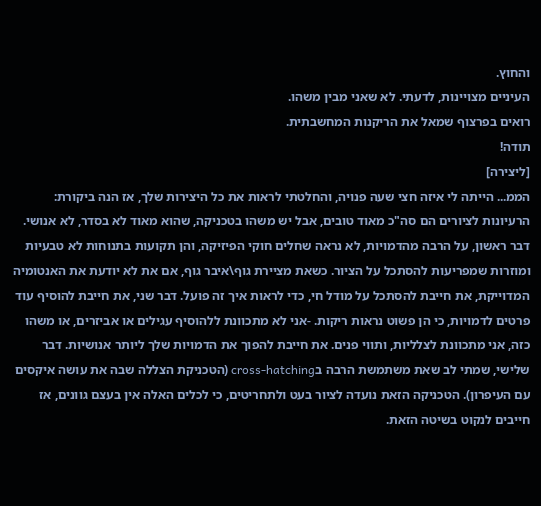והחוץ.
העיניים מצויינות, לדעתי. לא שאני מבין משהו.
רואים בפרצוף שמאל את הריקנות המחשבתית.
תודה!
[ליצירה]
הממ... הייתה לי איזה חצי שעה פנויה, והחלטתי לראות את כל היצירות שלך, אז הנה ביקורת:
הרעיונות לציורים הם סה"כ מאוד טובים, אבל יש משהו בטכניקה, שהוא מאוד לא בסדר, לא אנושי. דבר ראשון, על הרבה מהדמויות, לא נראה שחלים חוקי הפיזיקה, והן תקועות בתנוחות לא טבעיות ומוזרות שמפריעות להסתכל על הציור. כשאת מציירת גוף\איבר גוף, אם את לא יודעת את האנטומיה המדוייקת, את חייבת להסתכל על מודל חי, כדי לראות איך זה פועל. דבר שני, את חייבת להוסיף עוד פרטים לדמויות, כי הן פשוט נראות ריקות. -אני לא מתכוונת ללהוסיף עגילים או אביזרים, או משהו כזה, אני מתכוונת לצלליות, ותווי פנים. את חייבת להפוך את הדמויות שלך ליותר אנושיות. דבר שלישי, שמתי לב שאת משתמשת הרבה בcross-hatching (הטכניקת הצללה שבה את עושה איקסים עם העיפרון). הטכניקה הזאת נועדה לציור בעט ולתחריטים, כי לכלים האלה אין בעצם גוונים, אז חייבים לנקוט בשיטה הזאת.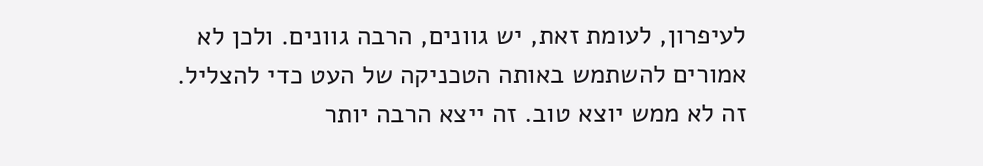לעיפרון, לעומת זאת, יש גוונים, הרבה גוונים. ולכן לא אמורים להשתמש באותה הטכניקה של העט כדי להצליל. זה לא ממש יוצא טוב. זה ייצא הרבה יותר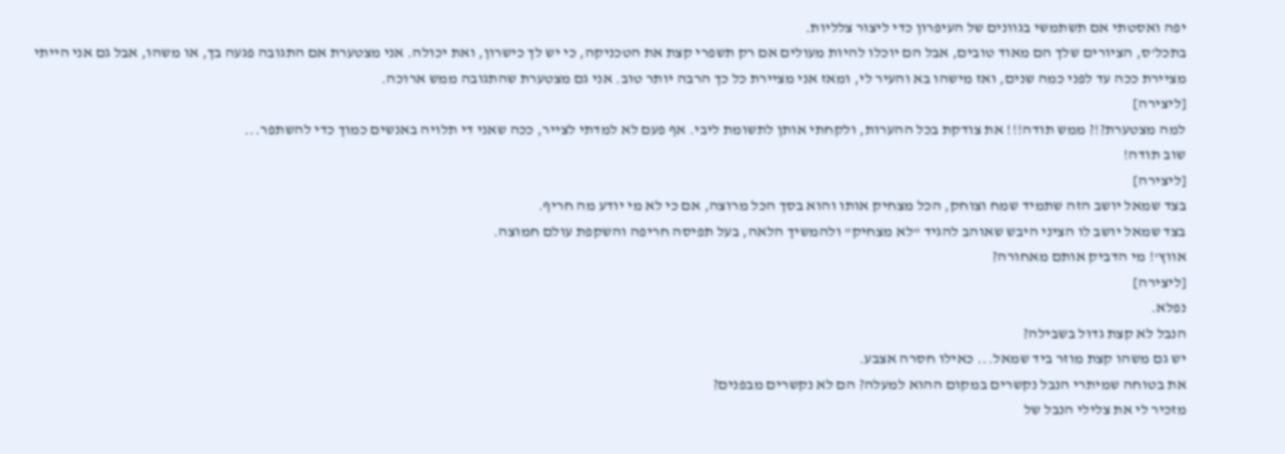יפה ואסטתי אם תשתמשי בגוונים של העיפרון כדי ליצור צלליות.
בתכל'ס, הציורים שלך הם מאוד טובים, אבל הם יוכלו להיות מעולים אם רק תשפרי קצת את הטכניקה, כי יש לך כישרון, ואת יכולה. אני מצטערת אם התגובה פגעה בך, או משהו, אבל גם אני הייתי מציירת ככה עד לפני כמה שנים, ואז מישהו בא והעיר לי, ומאז אני מציירת כל כך הרבה יותר טוב. אני גם מצטערת שהתגובה ממש ארוכה.
[ליצירה]
למה מצטערת?!? ממש תודה!!! את צודקת בכל ההערות, ולקחתי אותן לתשומת ליבי. אף פעם לא למדתי לצייר, ככה שאני די תלויה באנשים כמוך כדי להשתפר...
שוב תודה!
[ליצירה]
בצד שמאל יושב הזה שתמיד שמח וצוחק, הכל מצחיק אותו והוא בסך הכל מרוצה, אם כי לא מי יודע מה חריף.
בצד שמאל יושב לו הציני היבש שאוהב להגיד "לא מצחיק" ולהמשיך הלאה, בעל תפיסה חריפה והשקפת עולם חמוצה.
אווץ'! מי הדביק אותם מאחורה?
[ליצירה]
נפלא.
הנבל לא קצת גדול בשבילה?
יש גם משהו קצת מוזר ביד שמאל... כאילו חסרה אצבע.
את בטוחה שמיתרי הנבל נקשרים במקום ההוא למעלה? הם לא נקשרים מבפנים?
מזכיר לי את צלילי הנבל של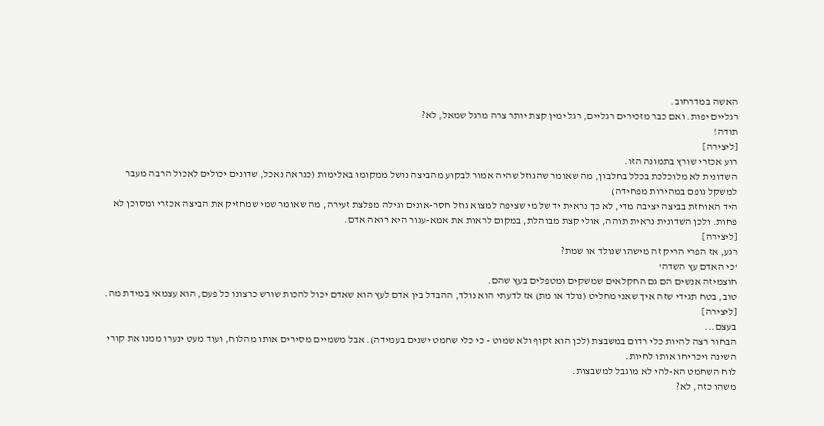האשה במדרחוב.
רגליים יפות. ואם כבר מזכירים רגליים, רגל ימין קצת יותר צרה מרגל שמאל, לא?
תודה!
[ליצירה]
רוע אכזרי שורץ בתמונה הזו.
השדונית לא מלוכלכת בכלל בחלבון, מה שאומר שהגוזל שהיה אמור לבקוע מהביצה נושל ממקומו באלימות (כנראה נאכל, שדונים יכולים לאכול הרבה מעבר למשקל גופם במהירות מפחידה)
היד האוחזת בביצה יציבה מדי, לא כך נראית יד של מי שציפה למצוא גוזל חסר-אונים וגילה מפלצת זעירה, מה שאומר שמי שמחזיק את הביצה אכזרי ומסוכן לא פחות. ולכן השדונית נראית תוהה, אולי קצת מבוהלת, במקום לראות את אמא-עגור היא רואה אדם.
[ליצירה]
רגע, אז הפרי הריק זה מישהו שנולד או שמת?
'כי האדם עץ השדה'
חוצמיזה אנשים הם גם החקלאים שמשקים ומטפלים בעץ שהם.
טוב, בטח תגידי שזה איך שאני מחליט (נולד או מת) אז לדעתי הוא נולד, ההבדל בין אדם לעץ הוא שאדם יכול להכות שורש כרצונו כל פעם, הוא עצמאי במידת מה.
[ליצירה]
בעצם...
הבחור רצה להיות כלי רדום במשבצת (לכן הוא זקוף ולא שמוט - כי כלי שחמט ישנים בעמידה). אבל משמיים מסירים אותו מהלוח, ועוד מעט ינערו ממנו את קורי השינה ויכריחו אותו לחיות.
לוח השחמט הא-להי לא מוגבל למשבצות.
משהו כזה, לא?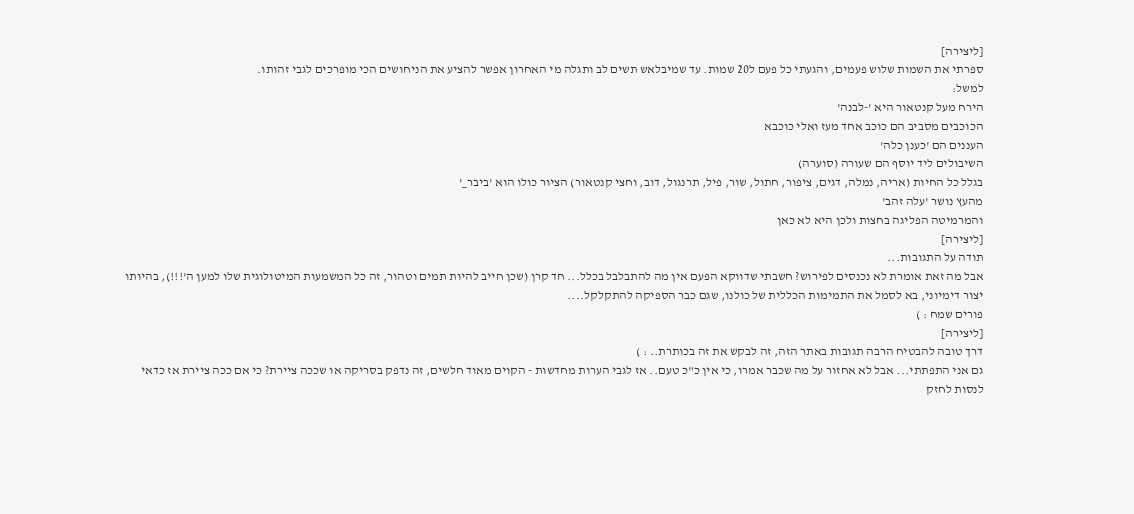[ליצירה]
ספרתי את השמות שלוש פעמים, והגעתי כל פעם ל20 שמות. עד שמיבלאש תשים לב ותגלה מי האחרון אפשר להציע את הניחושים הכי מופרכים לגבי זהותו.
למשל:
הירח מעל קנטאור היא '-לבנה'
הכוכבים מסביב הם כוכב אחד מעז ואלי כוכבא
העננים הם 'כענן כלה'
השיבולים ליד יוסף הם שעורה (סוערה)
בגלל כל החיות (אריה, נמלה, דגים, ציפור, חתול, שור, פיל, תרנגול, דוב, וחצי קנטאור) הציור כולו הוא 'ביבר_'
מהעץ נושר 'עלה זהב'
והמרמיטה הפליגה בחצות ולכן היא לא כאן
[ליצירה]
תודה על התגובות...
אבל מה זאת אומרת לא נכנסים לפירוש? חשבתי שדווקא הפעם אין מה להתבלבל בכלל... חד קרן (שכן חייב להיות תמים וטהור, זה כל המשמעות המיטולוגית שלו למען ה'!!!), בהיותו יצור דימיוני, בא לסמל את התמימות הכללית של כולנו, שגם כבר הספיקה להתקלקל....
פורים שמח : )
[ליצירה]
דרך טובה להבטיח הרבה תגובות באתר הזה, זה לבקש את זה בכותרת.. : )
גם אני התפתתי... אבל לא אחזור על מה שכבר אמרו, כי אין כ"כ טעם.. אז לגבי הערות מחדשות - הקוים מאוד חלשים, זה נדפק בסריקה או שככה ציירת? כי אם ככה ציירת אז כדאי לנסות לחזק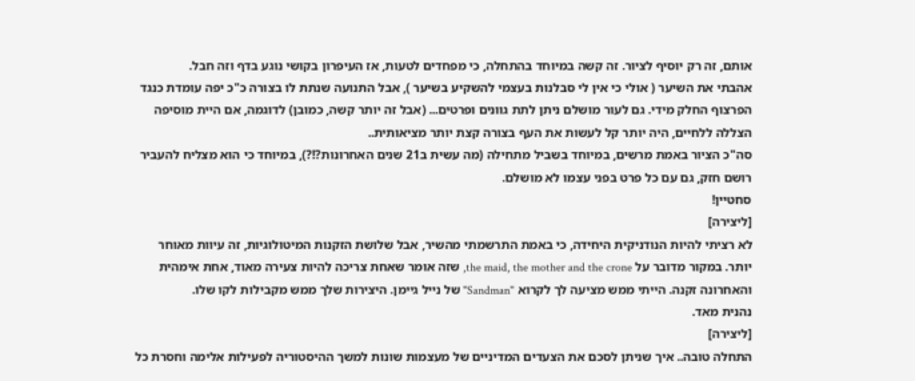אותם, זה רק יוסיף לציור. זה קשה במיוחד בהתחלה, כי מפחדים לטעות, אז העיפרון בקושי נוגע בדף וזה חבל.
אהבתי את השיער ( אולי כי אין לי סבלנות בעצמי להשקיע בשיער ), אבל התנועה שנתת לו בצורה כ"כ יפה עומדת כנגד הפרצוף החלק מידי. גם לעור מושלם ניתן לתת גוונים ופרטים... (אבל זה יותר קשה, כמובן) לדוגמה, אם היית מוסיפה הצללה ללחיים, היה יותר קל לעשות את העף בצורה קצת יותר מציאותית..
סה"כ הציור באמת מרשים, במיוחד בשביל מתחילה (מה עשית ב21 שנים האחרונות?!?), במיוחד כי הוא מצליח להעביר רושם חזק, גם עם כל פרט בפני עצמו לא מושלם.
סחטיין!
[ליצירה]
לא רציתי להיות הנודניקית היחידה, כי באמת התרשמתי מהשיר, אבל שלושת הזקנות המיטולוגיות, זה עיוות מאוחר יותר. במקור מדובר על the maid, the mother and the crone, שזה אומר שאחת צריכה להיות צעירה מאוד, אחת אימהית והאחרונה זקנה. הייתי ממש מציעה לך לקרוא "Sandman" של נייל גיימן. היצירות שלך ממש מקבילות לקו שלו.
נהנית מאד.
[ליצירה]
התחלה טובה.. איך שניתן לסכם את הצעדים המדיניים של מעצמות שונות למשך ההיסטוריה לפעילות אלימה וחסרת כל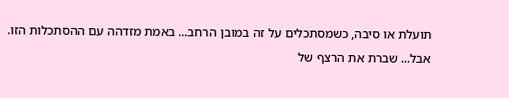תועלת או סיבה, כשמסתכלים על זה במובן הרחב... באמת מזדהה עם ההסתכלות הזו.
אבל... שברת את הרצף של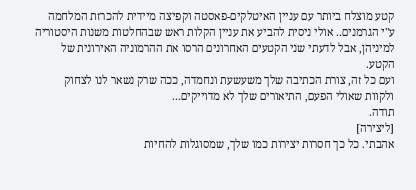קטע מוצלח ביותר עם עניין האיטלקים-פאסטה וקפיצה מיידית להכרזת המלחמה ע"י הגרמנים.. אולי ניסית להביע את עניין הקלות ראש שבהחלטות משנות היסטוריה למיניהן, אבל לדעתי שני הקטעים האחרונים הרסו את ההרמוניה האירונית של הקטע.
ועם כל זה, צורת הכתיבה שלך משעשעת ונחמדה, ככה שרק נשאר לנו לצחוק ולקוות שאולי הפעם, התיאורים שלך לא מדוייקים...
תודה.
[ליצירה]
אהבתי. כל כך חסרות יצירות כמו שלך, שמסוגלות להחיות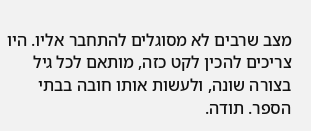מצב שרבים לא מסוגלים להתחבר אליו. היו צריכים להכין לקט כזה, מותאם לכל גיל בצורה שונה, ולעשות אותו חובה בבתי הספר. תודה.